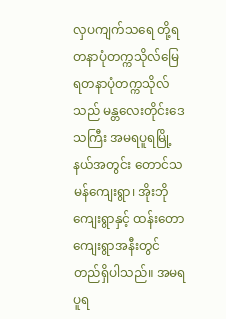လှပကျက်သရေ တို့ရတနာပုံတက္ကသိုလ်မြေ
ရတနာပုံတက္ကသိုလ်သည် မန္တလေးတိုင်းဒေသကြီး အမရပူရမြို့နယ်အတွင်း တောင်သမန်ကျေးရွာ၊ အိုးဘိုကျေးရွာနှင့် ထန်းတောကျေးရွာအနီးတွင် တည်ရှိပါသည်။ အမရပူရ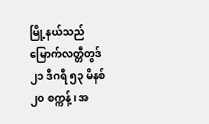မြို့နယ်သည် မြောက်လတ္တီတွဒ် ၂၁ ဒီဂရီ ၅၃ မိနစ် ၂၀ စက္ကန့် ၊ အ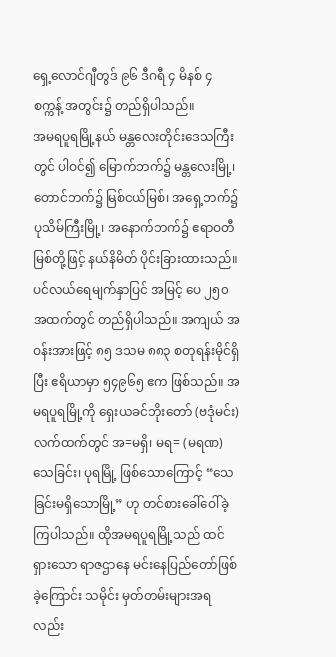ရှေ့လောင်ဂျီတွဒ် ၉၆ ဒီဂရီ ၄ မိနစ် ၄ စက္ကန့် အတွင်း၌ တည်ရှိပါသည်။
အမရပူရမြို့နယ် မန္တလေးတိုင်းဒေသကြီးတွင် ပါဝင်၍ မြောက်ဘက်၌ မန္တလေးမြို့၊ တောင်ဘက်၌ မြစ်ငယ်မြစ်၊ အရှေ့ဘက်၌ ပုသိမ်ကြီးမြို့၊ အနောက်ဘက်၌ ဧရာဝတီမြစ်တို့ဖြင့် နယ်နိမိတ် ပိုင်းခြားထားသည်။ ပင်လယ်ရေမျက်နှာပြင် အမြင့် ပေ ၂၅၀ အထက်တွင် တည်ရှိပါသည်။ အကျယ် အဝန်းအားဖြင့် ၈၅ ဒသမ ၈၈၃ စတုရန်းမိုင်ရှိပြီး ဧရိယာမှာ ၅၄၉၆၅ ဧက ဖြစ်သည်။ အမရပူရမြို့ကို ရှေးယခင်ဘိုးတော် (ဗဒုံမင်း) လက်ထက်တွင် အ=မရှိ၊ မရ= (မရဏ)သေခြင်း၊ ပုရမြို့ ဖြစ်သောကြောင့် “သေခြင်းမရှိသောမြို့” ဟု တင်စားခေါ်ဝေါ်ခဲ့ကြပါသည်။ ထိုအမရပူရမြို့သည် ထင်ရှားသော ရာဇဌာနေ မင်းနေပြည်တော်ဖြစ်ခဲ့ကြောင်း သမိုင်း မှတ်တမ်းများအရလည်း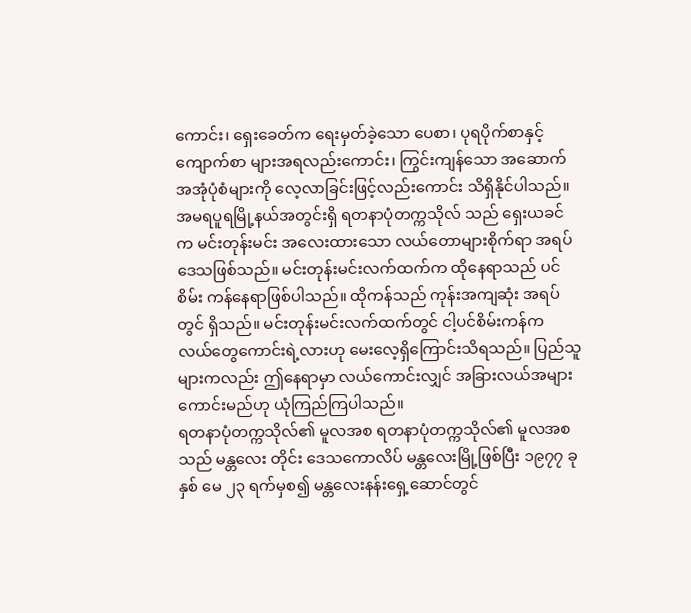ကောင်း၊ ရှေးခေတ်က ရေးမှတ်ခဲ့သော ပေစာ၊ ပုရပိုက်စာနှင့် ကျောက်စာ များအရလည်းကောင်း၊ ကြွင်းကျန်သော အဆောက် အအုံပုံစံများကို လေ့လာခြင်းဖြင့်လည်းကောင်း သိရှိနိုင်ပါသည်။
အမရပူရမြို့နယ်အတွင်းရှိ ရတနာပုံတက္ကသိုလ် သည် ရှေးယခင်က မင်းတုန်းမင်း အလေးထားသော လယ်တောများစိုက်ရာ အရပ်ဒေသဖြစ်သည်။ မင်းတုန်းမင်းလက်ထက်က ထိုနေရာသည် ပင်စိမ်း ကန်နေရာဖြစ်ပါသည်။ ထိုကန်သည် ကုန်းအကျဆုံး အရပ်တွင် ရှိသည်။ မင်းတုန်းမင်းလက်ထက်တွင် ငါ့ပင်စိမ်းကန်က လယ်တွေကောင်းရဲ့လားဟု မေးလေ့ရှိကြောင်းသိရသည်။ ပြည်သူများကလည်း ဤနေရာမှာ လယ်ကောင်းလျှင် အခြားလယ်အများ ကောင်းမည်ဟု ယုံကြည်ကြပါသည်။
ရတနာပုံတက္ကသိုလ်၏ မူလအစ ရတနာပုံတက္ကသိုလ်၏ မူလအစသည် မန္တလေး တိုင်း ဒေသကောလိပ် မန္တလေးမြို့ဖြစ်ပြီး ၁၉၇၇ ခုနှစ် မေ ၂၃ ရက်မှစ၍ မန္တလေးနန်းရှေ့ဆောင်တွင်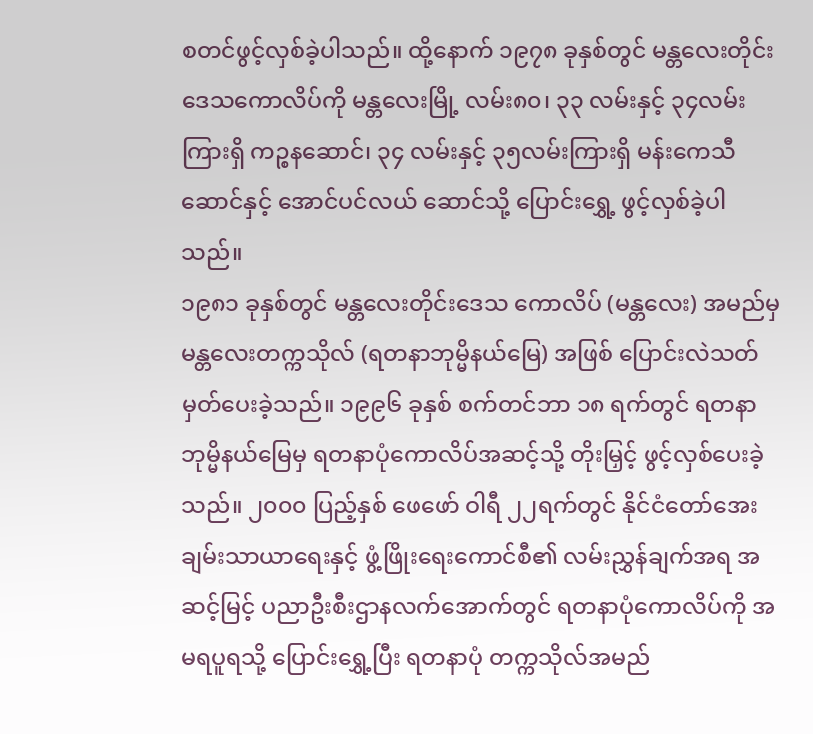စတင်ဖွင့်လှစ်ခဲ့ပါသည်။ ထို့နောက် ၁၉၇၈ ခုနှစ်တွင် မန္တလေးတိုင်းဒေသကောလိပ်ကို မန္တလေးမြို့ လမ်း၈၀၊ ၃၃ လမ်းနှင့် ၃၄လမ်းကြားရှိ ကဉ္စနဆောင်၊ ၃၄ လမ်းနှင့် ၃၅လမ်းကြားရှိ မန်းကေသီဆောင်နှင့် အောင်ပင်လယ် ဆောင်သို့ ပြောင်းရွှေ့ ဖွင့်လှစ်ခဲ့ပါသည်။
၁၉၈၁ ခုနှစ်တွင် မန္တလေးတိုင်းဒေသ ကောလိပ် (မန္တလေး) အမည်မှ မန္တလေးတက္ကသိုလ် (ရတနာဘုမ္မိနယ်မြေ) အဖြစ် ပြောင်းလဲသတ်မှတ်ပေးခဲ့သည်။ ၁၉၉၆ ခုနှစ် စက်တင်ဘာ ၁၈ ရက်တွင် ရတနာဘုမ္မိနယ်မြေမှ ရတနာပုံကောလိပ်အဆင့်သို့ တိုးမြှင့် ဖွင့်လှစ်ပေးခဲ့သည်။ ၂၀၀၀ ပြည့်နှစ် ဖေဖော် ဝါရီ ၂၂ရက်တွင် နိုင်ငံတော်အေးချမ်းသာယာရေးနှင့် ဖွံ့ဖြိုးရေးကောင်စီ၏ လမ်းညွှန်ချက်အရ အဆင့်မြင့် ပညာဦးစီးဌာနလက်အောက်တွင် ရတနာပုံကောလိပ်ကို အမရပူရသို့ ပြောင်းရွှေ့ပြီး ရတနာပုံ တက္ကသိုလ်အမည်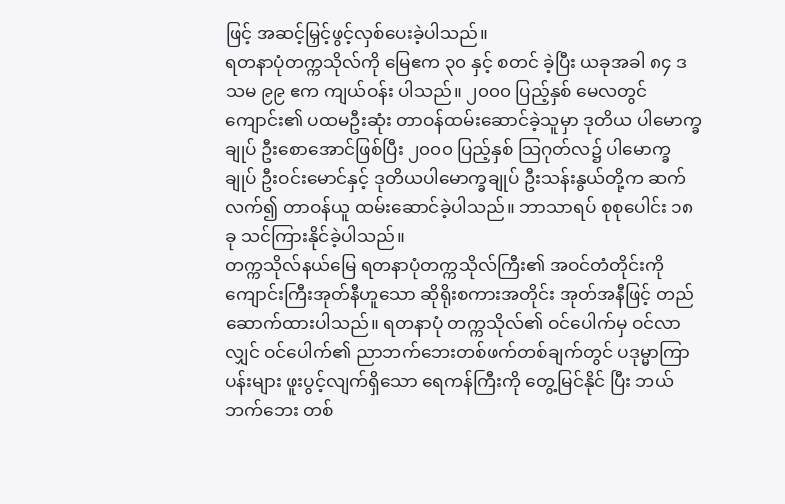ဖြင့် အဆင့်မြှင့်ဖွင့်လှစ်ပေးခဲ့ပါသည်။
ရတနာပုံတက္ကသိုလ်ကို မြေဧက ၃၀ နှင့် စတင် ခဲ့ပြီး ယခုအခါ ၈၄ ဒသမ ၉၉ ဧက ကျယ်ဝန်း ပါသည်။ ၂၀၀၀ ပြည့်နှစ် မေလတွင် ကျောင်း၏ ပထမဦးဆုံး တာဝန်ထမ်းဆောင်ခဲ့သူမှာ ဒုတိယ ပါမောက္ခချုပ် ဦးစောအောင်ဖြစ်ပြီး ၂၀၀၀ ပြည့်နှစ် သြဂုတ်လ၌ ပါမောက္ခချုပ် ဦးဝင်းမောင်နှင့် ဒုတိယပါမောက္ခချုပ် ဦးသန်းနွယ်တို့က ဆက်လက်၍ တာဝန်ယူ ထမ်းဆောင်ခဲ့ပါသည်။ ဘာသာရပ် စုစုပေါင်း ၁၈ ခု သင်ကြားနိုင်ခဲ့ပါသည်။
တက္ကသိုလ်နယ်မြေ ရတနာပုံတက္ကသိုလ်ကြီး၏ အဝင်တံတိုင်းကို ကျောင်းကြီးအုတ်နီဟူသော ဆိုရိုးစကားအတိုင်း အုတ်အနီဖြင့် တည်ဆောက်ထားပါသည်။ ရတနာပုံ တက္ကသိုလ်၏ ဝင်ပေါက်မှ ဝင်လာလျှင် ဝင်ပေါက်၏ ညာဘက်ဘေးတစ်ဖက်တစ်ချက်တွင် ပဒုမ္မာကြာပန်းများ ဖူးပွင့်လျက်ရှိသော ရေကန်ကြီးကို တွေ့မြင်နိုင် ပြီး ဘယ်ဘက်ဘေး တစ်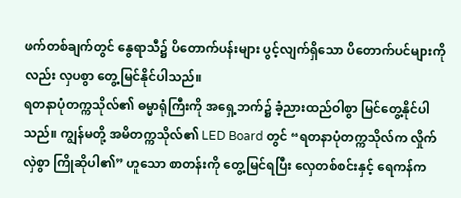ဖက်တစ်ချက်တွင် နွေရာသီ၌ ပိတောက်ပန်းများ ပွင့်လျက်ရှိသော ပိတောက်ပင်များကိုလည်း လှပစွာ တွေ့မြင်နိုင်ပါသည်။
ရတနာပုံတက္ကသိုလ်၏ ဓမ္မာရုံကြီးကို အရှေ့ဘက်၌ ခံ့ညားထည်ဝါစွာ မြင်တွေ့နိုင်ပါသည်။ ကျွန်မတို့ အမိတက္ကသိုလ်၏ LED Board တွင် “ရတနာပုံတက္ကသိုလ်က လှိုက်လှဲစွာ ကြိုဆိုပါ၏” ဟူသော စာတန်းကို တွေ့မြင်ရပြီး လှေတစ်စင်းနှင့် ရေကန်က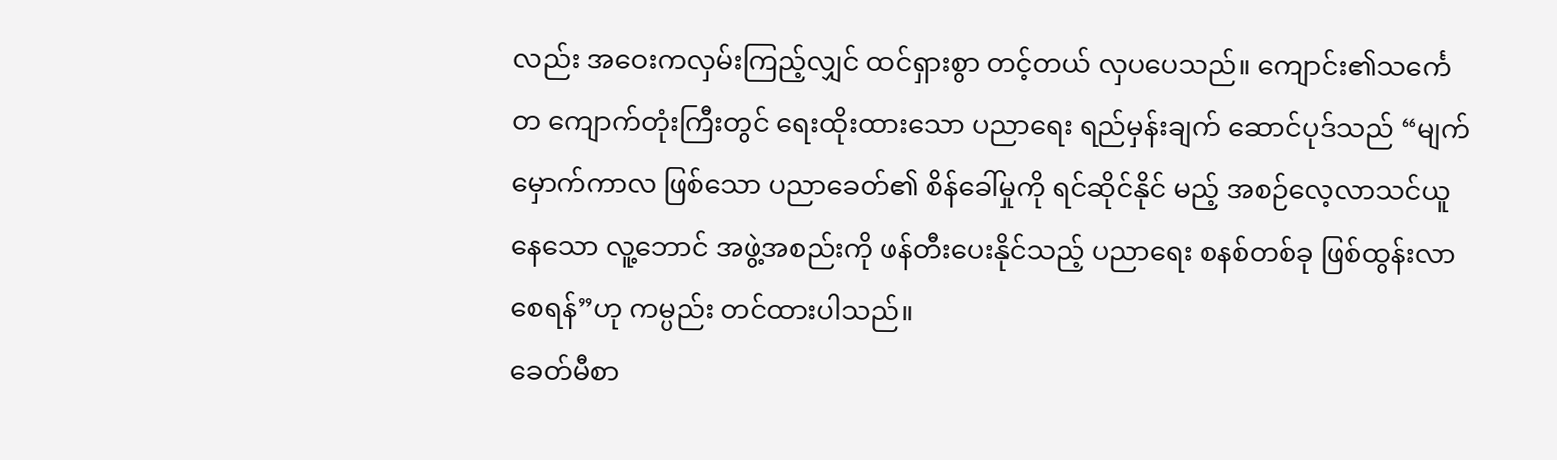လည်း အဝေးကလှမ်းကြည့်လျှင် ထင်ရှားစွာ တင့်တယ် လှပပေသည်။ ကျောင်း၏သင်္ကေတ ကျောက်တုံးကြီးတွင် ရေးထိုးထားသော ပညာရေး ရည်မှန်းချက် ဆောင်ပုဒ်သည် “မျက်မှောက်ကာလ ဖြစ်သော ပညာခေတ်၏ စိန်ခေါ်မှုကို ရင်ဆိုင်နိုင် မည့် အစဉ်လေ့လာသင်ယူနေသော လူ့ဘောင် အဖွဲ့အစည်းကို ဖန်တီးပေးနိုင်သည့် ပညာရေး စနစ်တစ်ခု ဖြစ်ထွန်းလာစေရန်”ဟု ကမ္ပည်း တင်ထားပါသည်။
ခေတ်မီစာ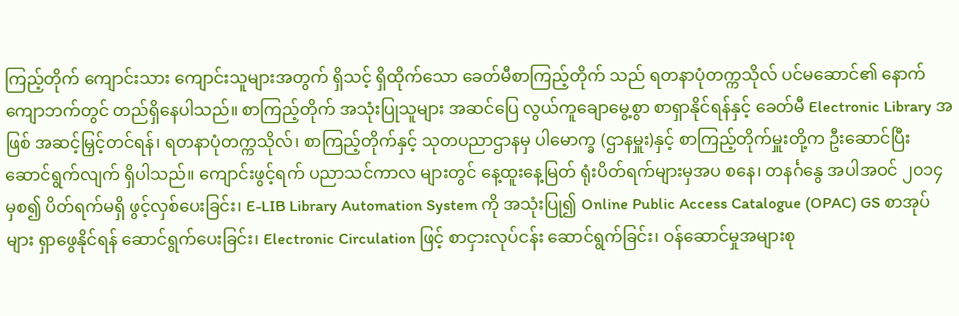ကြည့်တိုက် ကျောင်းသား ကျောင်းသူများအတွက် ရှိသင့် ရှိထိုက်သော ခေတ်မီစာကြည့်တိုက် သည် ရတနာပုံတက္ကသိုလ် ပင်မဆောင်၏ နောက်ကျောဘက်တွင် တည်ရှိနေပါသည်။ စာကြည့်တိုက် အသုံးပြုသူများ အဆင်ပြေ လွယ်ကူချောမွေ့စွာ စာရှာနိုင်ရန်နှင့် ခေတ်မီ Electronic Library အဖြစ် အဆင့်မြှင့်တင်ရန်၊ ရတနာပုံတက္ကသိုလ်၊ စာကြည့်တိုက်နှင့် သုတပညာဌာနမှ ပါမောက္ခ (ဌာနမှူး)နှင့် စာကြည့်တိုက်မှူးတို့က ဦးဆောင်ပြီး ဆောင်ရွက်လျက် ရှိပါသည်။ ကျောင်းဖွင့်ရက် ပညာသင်ကာလ များတွင် နေ့ထူးနေ့မြတ် ရုံးပိတ်ရက်များမှအပ စနေ၊ တနင်္ဂနွေ အပါအဝင် ၂၀၁၄ မှစ၍ ပိတ်ရက်မရှိ ဖွင့်လှစ်ပေးခြင်း၊ E-LIB Library Automation System ကို အသုံးပြု၍ Online Public Access Catalogue (OPAC) GS စာအုပ်များ ရှာဖွေနိုင်ရန် ဆောင်ရွက်ပေးခြင်း၊ Electronic Circulation ဖြင့် စာငှားလုပ်ငန်း ဆောင်ရွက်ခြင်း၊ ဝန်ဆောင်မှုအများစု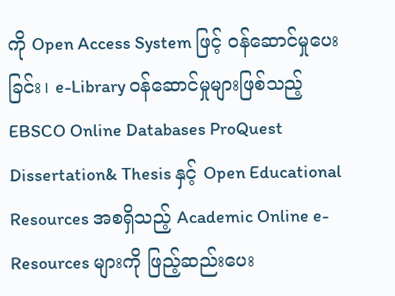ကို Open Access System ဖြင့် ဝန်ဆောင်မှုပေးခြင်း၊ e-Library ဝန်ဆောင်မှုများဖြစ်သည့် EBSCO Online Databases ProQuest Dissertation& Thesis နှင့် Open Educational Resources အစရှိသည့် Academic Online e- Resources များကို ဖြည့်ဆည်းပေး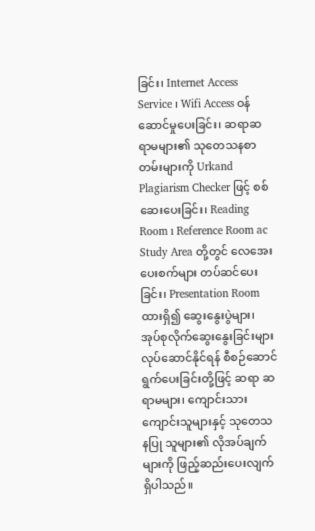ခြင်း၊ Internet Access Service ၊ Wifi Access ဝန်ဆောင်မှုပေးခြင်း၊ ဆရာဆရာမများ၏ သုတေသနစာတမ်းများကို Urkand Plagiarism Checker ဖြင့် စစ်ဆေးပေးခြင်း၊ Reading Room ı Reference Room ac Study Area တို့တွင် လေအေးပေးစက်များ တပ်ဆင်ပေးခြင်း၊ Presentation Room ထားရှိ၍ ဆွေးနွေးပွဲများ၊ အုပ်စုလိုက်ဆွေးနွေးခြင်းများ လုပ်ဆောင်နိုင်ရန် စီစဉ်ဆောင်ရွက်ပေးခြင်းတို့ဖြင့် ဆရာ ဆရာမများ၊ ကျောင်းသားကျောင်းသူများနှင့် သုတေသနပြု သူများ၏ လိုအပ်ချက်များကို ဖြည့်ဆည်းပေးလျက် ရှိပါသည်။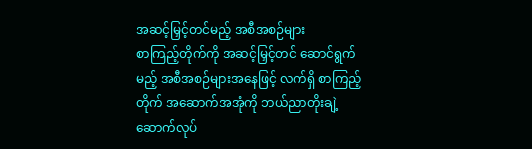အဆင့်မြှင့်တင်မည့် အစီအစဉ်များ
စာကြည့်တိုက်ကို အဆင့်မြှင့်တင် ဆောင်ရွက်မည့် အစီအစဉ်များအနေဖြင့် လက်ရှိ စာကြည့်တိုက် အဆောက်အအုံကို ဘယ်ညာတိုးချဲ့ ဆောက်လုပ်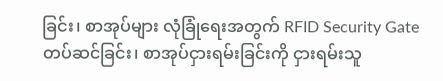ခြင်း၊ စာအုပ်များ လုံခြုံရေးအတွက် RFID Security Gate တပ်ဆင်ခြင်း၊ စာအုပ်ငှားရမ်းခြင်းကို ငှားရမ်းသူ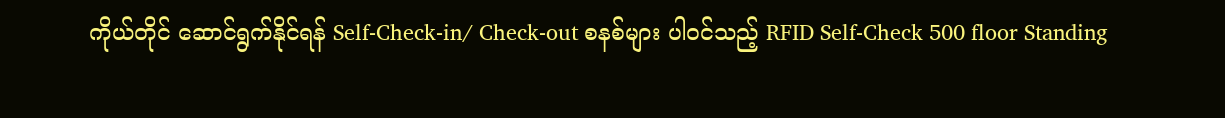ကိုယ်တိုင် ဆောင်ရွက်နိုင်ရန် Self-Check-in/ Check-out စနစ်များ ပါဝင်သည့် RFID Self-Check 500 floor Standing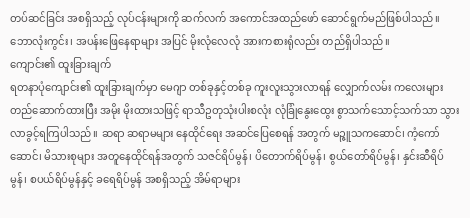တပ်ဆင်ခြင်း အစရှိသည့် လုပ်ငန်းများကို ဆက်လက် အကောင်အထည်ဖော် ဆောင်ရွက်မည်ဖြစ်ပါသည်။ ဘောလုံးကွင်း၊ အပန်းဖြေနေရာများ အပြင် မိုးလုံလေလုံ အားကစားရုံလည်း တည်ရှိပါသည်။
ကျောင်း၏ ထူးခြားချက်
ရတနာပုံကျောင်း၏ ထူးခြားချက်မှာ မေဂျာ တစ်ခုနှင့်တစ်ခု ကူးလူးသွားလာရန် လျှောက်လမ်း ကလေးများ တည်ဆောက်ထားပြီး အမိုး မိုးထားသဖြင့် ရာသီဥတုသုံးပါးစလုံး လုံခြုံနွေးထွေး စွာသက်သောင့်သက်သာ သွားလာခွင့်ရကြပါသည်။ ဆရာ ဆရာမများ နေထိုင်ရေး အဆင်ပြေစေရန် အတွက် မဉ္ဇူသကဆောင်၊ ကံ့ကော်ဆောင်၊ မိသားစုများ အတူနေထိုင်ရန်အတွက် သဇင်ရိပ်မွန်၊ ပိတောက်ရိပ်မွန်၊ စွယ်တော်ရိပ်မွန်၊ နှင်းဆီရိပ်မွန်၊ စပယ်ရိပ်မွန်နှင့် ခရေရိပ်မွန် အစရှိသည့် အိမ်ရာများ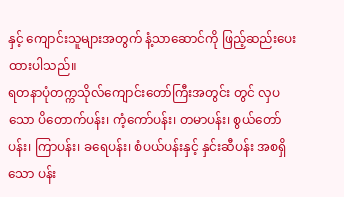နှင့် ကျောင်းသူများအတွက် နံ့သာဆောင်ကို ဖြည့်ဆည်းပေးထားပါသည်။
ရတနာပုံတက္ကသိုလ်ကျောင်းတော်ကြီးအတွင်း တွင် လှပသော ပိတောက်ပန်း၊ ကံ့ကော်ပန်း၊ တမာပန်း၊ စွယ်တော်ပန်း၊ ကြာပန်း၊ ခရေပန်း၊ စံပယ်ပန်းနှင့် နှင်းဆီပန်း အစရှိသော ပန်း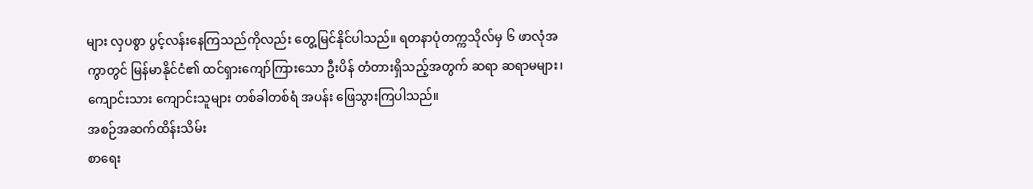များ လှပစွာ ပွင့်လန်းနေကြသည်ကိုလည်း တွေ့မြင်နိုင်ပါသည်။ ရတနာပုံတက္ကသိုလ်မှ ၆ ဖာလုံအကွာတွင် မြန်မာနိုင်ငံ၏ ထင်ရှားကျော်ကြားသော ဦးပိန် တံတားရှိသည့်အတွက် ဆရာ ဆရာမများ၊ ကျောင်းသား ကျောင်းသူများ တစ်ခါတစ်ရံ အပန်း ဖြေသွားကြပါသည်။
အစဉ်အဆက်ထိန်းသိမ်း
စာရေး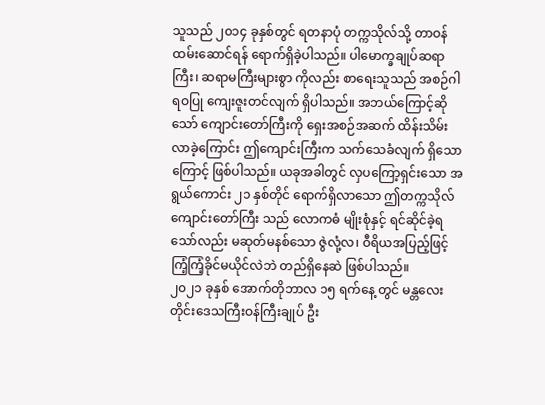သူသည် ၂၀၁၄ ခုနှစ်တွင် ရတနာပုံ တက္ကသိုလ်သို့ တာဝန်ထမ်းဆောင်ရန် ရောက်ရှိခဲ့ပါသည်။ ပါမောက္ခချုပ်ဆရာကြီး၊ ဆရာမကြီးများစွာ ကိုလည်း စာရေးသူသည် အစဉ်ဂါရဝပြု ကျေးဇူးတင်လျက် ရှိပါသည်။ အဘယ်ကြောင့်ဆိုသော် ကျောင်းတော်ကြီးကို ရှေးအစဉ်အဆက် ထိန်းသိမ်း လာခဲ့ကြောင်း ဤကျောင်းကြီးက သက်သေခံလျက် ရှိသောကြောင့် ဖြစ်ပါသည်။ ယခုအခါတွင် လှပကြော့ရှင်းသော အရွယ်ကောင်း ၂၁ နှစ်တိုင် ရောက်ရှိလာသော ဤတက္ကသိုလ်ကျောင်းတော်ကြီး သည် လောကဓံ မျိုးစုံနှင့် ရင်ဆိုင်ခဲ့ရသော်လည်း မဆုတ်မနစ်သော ဇွဲလုံ့လ၊ ဝီရိယအပြည့်ဖြင့် ကြံ့ကြံ့ခိုင်မယိုင်လဲဘဲ တည်ရှိနေဆဲ ဖြစ်ပါသည်။
၂၀၂၁ ခုနှစ် အောက်တိုဘာလ ၁၅ ရက်နေ့ တွင် မန္တလေးတိုင်းဒေသကြီးဝန်ကြီးချုပ် ဦး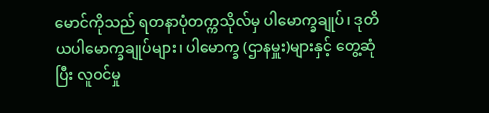မောင်ကိုသည် ရတနာပုံတက္ကသိုလ်မှ ပါမောက္ခချုပ်၊ ဒုတိယပါမောက္ခချုပ်များ၊ ပါမောက္ခ (ဌာနမှူး)များနှင့် တွေ့ဆုံပြီး လူဝင်မှု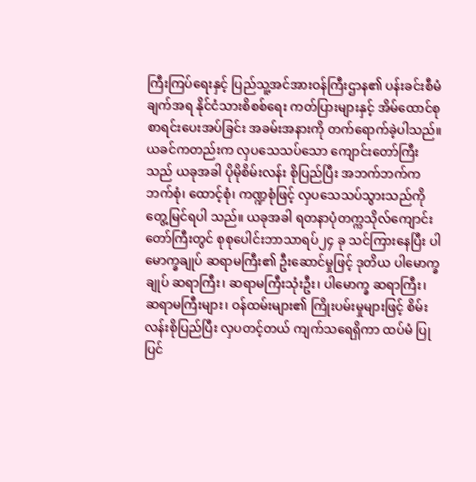ကြီးကြပ်ရေးနှင့် ပြည်သူ့အင်အားဝန်ကြီးဌာန၏ ပန်းခင်းစီမံချက်အရ နိုင်ငံသားစိစစ်ရေး ကတ်ပြားများနှင့် အိမ်ထောင်စုစာရင်းပေးအပ်ခြင်း အခမ်းအနားကို တက်ရောက်ခဲ့ပါသည်။
ယခင်ကတည်းက လှပသေသပ်သော ကျောင်းတော်ကြီးသည် ယခုအခါ ပိုမိုစိမ်းလန်း စိုပြည်ပြီး အဘက်ဘက်က ဘက်စုံ၊ ထောင့်စုံ၊ ကဏ္ဍစုံဖြင့် လှပသေသပ်သွားသည်ကို တွေ့မြင်ရပါ သည်။ ယခုအခါ ရတနာပုံတက္ကသိုလ်ကျောင်းတော်ကြီးတွင် စုစုပေါင်းဘာသာရပ်၂၄ ခု သင်ကြားနေပြီး ပါမောက္ခချုပ် ဆရာမကြီး၏ ဦးဆောင်မှုဖြင့် ဒုတိယ ပါမောက္ခချုပ် ဆရာကြီး၊ ဆရာမကြီးသုံးဦး၊ ပါမောက္ခ ဆရာကြီး၊ ဆရာမကြီးများ၊ ဝန်ထမ်းများ၏ ကြိုးပမ်းမှုများဖြင့် စိမ်းလန်းစိုပြည်ပြီး လှပတင့်တယ် ကျက်သရေရှိကာ ထပ်မံ ပြုပြင်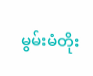မွမ်းမံတိုး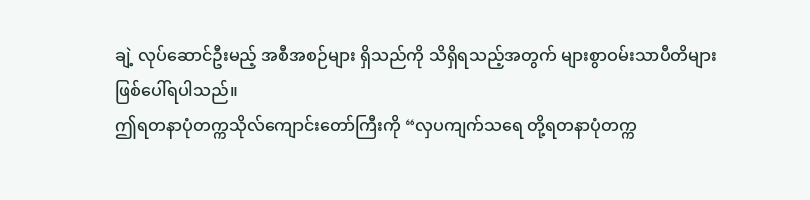ချဲ့ လုပ်ဆောင်ဦးမည့် အစီအစဉ်များ ရှိသည်ကို သိရှိရသည့်အတွက် များစွာဝမ်းသာပီတိများ ဖြစ်ပေါ်ရပါသည်။
ဤရတနာပုံတက္ကသိုလ်ကျောင်းတော်ကြီးကို “လှပကျက်သရေ တို့ရတနာပုံတက္က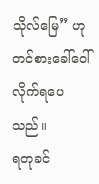သိုလ်မြေ” ဟု တင်စားခေါ်ဝေါ်လိုက်ရပေသည်။
ရတုခင်